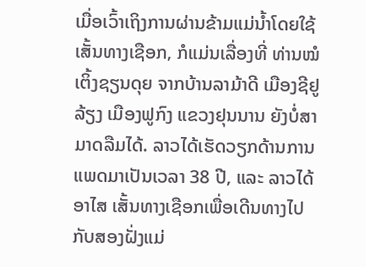ເມື່ອເວົ້າເຖິງການຜ່ານຂ້າມແມ່ນ້ຳໂດຍໃຊ້ເສັ້ນທາງເຊືອກ, ກໍແມ່ນເລື່ອງທີ່ ທ່ານໝໍ ເຕິ້ງຊຽນດຸຍ ຈາກບ້ານລາມ້າດີ ເມືອງຊີຢູລ້ຽງ ເມືອງຟູກົງ ແຂວງຢຸນນານ ຍັງບໍ່ສາມາດລືມໄດ້. ລາວໄດ້ເຮັດວຽກດ້ານການແພດມາເປັນເວລາ 38 ປີ, ແລະ ລາວໄດ້ອາໄສ ເສັ້ນທາງເຊືອກເພື່ອເດີນທາງໄປກັບສອງຝັ່ງແມ່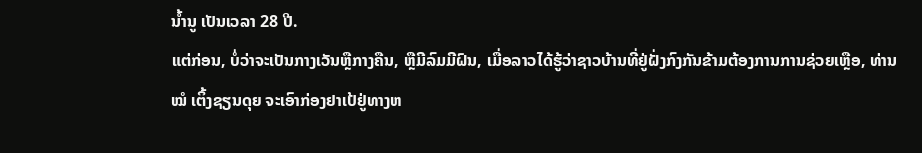ນໍ້ານູ ເປັນເວລາ 28 ປີ.
ແຕ່ກ່ອນ, ບໍ່ວ່າຈະເປັນກາງເວັນຫຼືກາງຄືນ, ຫຼືມີລົມມີຝົນ, ເມື່ອລາວໄດ້ຮູ້ວ່າຊາວບ້ານທີ່ຢູ່ຝັ່ງກົງກັນຂ້າມຕ້ອງການການຊ່ວຍເຫຼືອ, ທ່ານໝໍ ເຕິ້ງຊຽນດຸຍ ຈະເອົາກ່ອງຢາເປ້ຢູ່ທາງຫ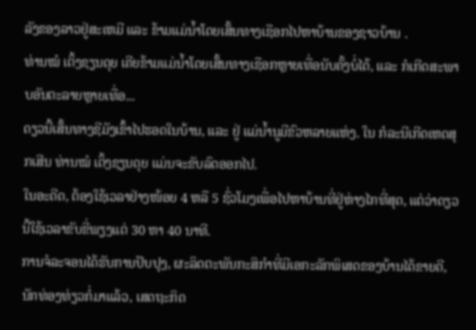ລັງຂອງລາວຢູ່ສະເຫມີ ແລະ ຂ້າມແມ່ນ້ຳໂດຍເສັ້ນທາງເຊືອກໄປຫາບ້ານຂອງຊາວບ້ານ .
ທ່ານໝໍ ເຕິ້ງຊຽນດຸຍ ເຄີຍຂ້າມແມ່ນ້ຳໂດຍເສັ້ນທາງເຊືອກຫຼາຍເທື່ອນັບຄັ້ງບໍ່ໄດ້, ແລະ ກໍເກີດສະພາບອັນຕະລາຍຫຼາຍເທື່ອ...
ດຽວນີ້ເສັ້ນທາງຊີມັງເຂົ້າໄປຮອດໃນບ້ານ, ແລະ ຢູ່ ແມ່ນໍ້ານູມີຂົວຫລາຍແຫ່ງ. ໃນ ກໍລະນີເກີດເຫດສຸກເສີນ ທ່ານໝໍ ເຕິ້ງຊຽນດຸຍ ແມ່ນຈະຂັບລົດອອກໄປ.
ໃນອະດີດ, ຕ້ອງໃຊ້ເວລາຢ່າງໜ້ອຍ 4 ຫລື 5 ຊົ່ວໂມງເພື່ອໄປຫາບ້ານທີ່ຢູ່ຫ່າງໄກທີ່ສຸດ, ແຕ່ວ່າດຽວນີ້ໃຊ້ເວລາຂັບຂີ່ພຽງແຕ່ 30 ຫາ 40 ນາທີ.
ການຈໍລະຈອນໄດ້ຮັບການປັບປຸງ, ຜະລິດຕະພັນກະສິກຳທີ່ມີເອກະລັກພິເສດຂອງບ້ານໄດ້ຂາຍດີ, ນັກທ່ອງທ່ຽວກໍ່ມາແລ້ວ, ເສດຖະກິດ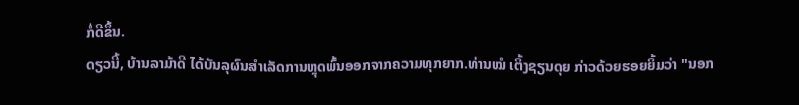ກໍ່ດີຂຶ້ນ.
ດຽວນີ້, ບ້ານລາມ້າດີ ໄດ້ບັນລຸຜົນສຳເລັດການຫຼຸດພົ້ນອອກຈາກຄວາມທຸກຍາກ.ທ່ານໝໍ ເຕິ້ງຊຽນດຸຍ ກ່າວດ້ວຍຮອຍຍິ້ມວ່າ "ນອກ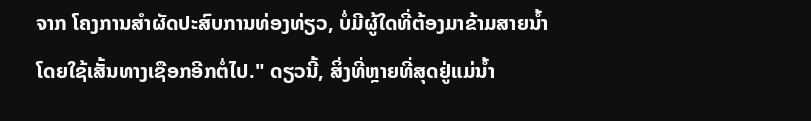ຈາກ ໂຄງການສຳຜັດປະສົບການທ່ອງທ່ຽວ, ບໍ່ມີຜູ້ໃດທີ່ຕ້ອງມາຂ້າມສາຍນໍ້າໂດຍໃຊ້ເສັ້ນທາງເຊືອກອີກຕໍ່ໄປ." ດຽວນີ້, ສິ່ງທີ່ຫຼາຍທີ່ສຸດຢູ່ແມ່ນ້ຳ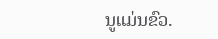ນູແມ່ນຂົວ.